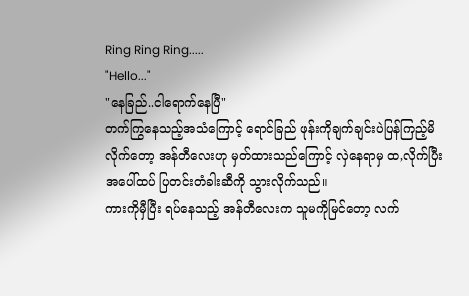Ring Ring Ring.....
"Hello..."
"နေခြည်..ငါရောက်နေပြီ"
တက်ကြွနေသည့်အသံကြောင့် ရောင်ခြည် ဖုန်းကိုချက်ချင်းပဲပြန်ကြည့်မိလိုက်တော့ အန်တီလေးဟု မှတ်ထားသည်ကြောင့် လှဲနေရာမှ ထ,လိုက်ပြီး အပေါ်ထပ် ပြတင်းတံခါးဆီကို သွားလိုက်သည်။
ကားကိုမှီပြီး ရပ်နေသည့် အန်တီလေးက သူမကိုမြင်တော့ လက်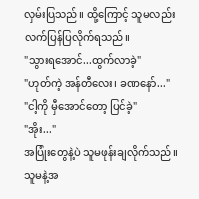လှမ်းပြသည်။ ထို့ကြောင့် သူမလည်း လက်ပြန်ပြလိုက်ရသည်။
"သွားရအောင်...ထွက်လာခဲ့"
"ဟုတ်ကဲ့ အန်တီလေး၊ ခဏနော်..."
"ငါ့ကို မှီအောင်တော့ ပြင်ခဲ့"
"အိုး..."
အပြုံးတွေနဲ့ပဲ သူမဖုန်းချလိုက်သည်။ သူမနဲ့အ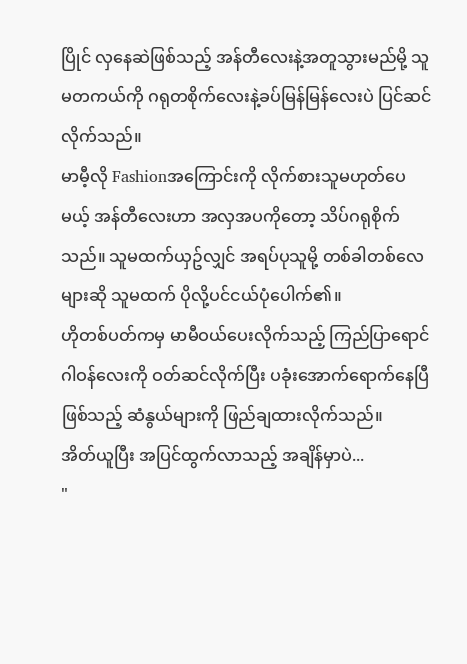ပြိုင် လှနေဆဲဖြစ်သည့် အန်တီလေးနဲ့အတူသွားမည်မို့ သူမတကယ်ကို ဂရုတစိုက်လေးနဲ့ခပ်မြန်မြန်လေးပဲ ပြင်ဆင်လိုက်သည်။
မာမီ့လို Fashionအကြောင်းကို လိုက်စားသူမဟုတ်ပေမယ့် အန်တီလေးဟာ အလှအပကိုတော့ သိပ်ဂရုစိုက်သည်။ သူမထက်ယှဥ်လျှင် အရပ်ပုသူမို့ တစ်ခါတစ်လေများဆို သူမထက် ပိုလို့ပင်ငယ်ပုံပေါက်၏။
ဟိုတစ်ပတ်ကမှ မာမီဝယ်ပေးလိုက်သည့် ကြည်ပြာရောင် ဂါဝန်လေးကို ဝတ်ဆင်လိုက်ပြီး ပခုံးအောက်ရောက်နေပြီ ဖြစ်သည့် ဆံနွယ်များကို ဖြည်ချထားလိုက်သည်။
အိတ်ယူပြီး အပြင်ထွက်လာသည့် အချိန်မှာပဲ...
"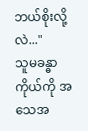ဘယ်စိုးလို့လဲ..."
သူမခန္ဓာကိုယ်ကို အသေအ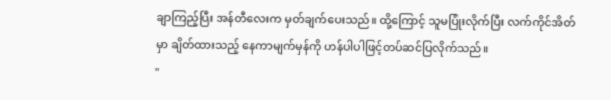ချာကြည့်ပြီး အန်တီလေးက မှတ်ချက်ပေးသည်။ ထို့ကြောင့် သူမပြုံးလိုက်ပြီး လက်ကိုင်အိတ်မှာ ချိတ်ထားသည့် နေကာမျက်မှန်ကို ဟန်ပါပါဖြင့်တပ်ဆင်ပြလိုက်သည်။
"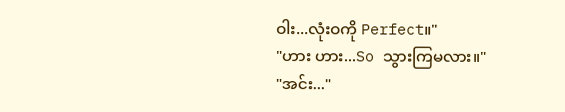ဝါး...လုံးဝကို Perfect။"
"ဟား ဟား...So သွားကြမလား။"
"အင်း..."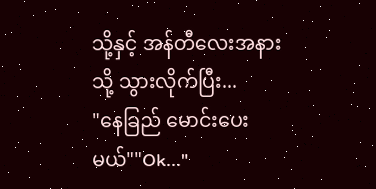သို့နှင့် အန်တီလေးအနားသို့ သွားလိုက်ပြီး...
"နေခြည် မောင်းပေးမယ်""Ok..."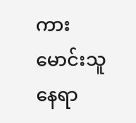ကားမောင်းသူ နေရာ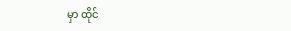မှာ ထိုင်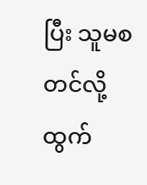ပြီး သူမစတင်လို့ ထွက်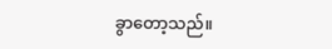ခွာတော့သည်။